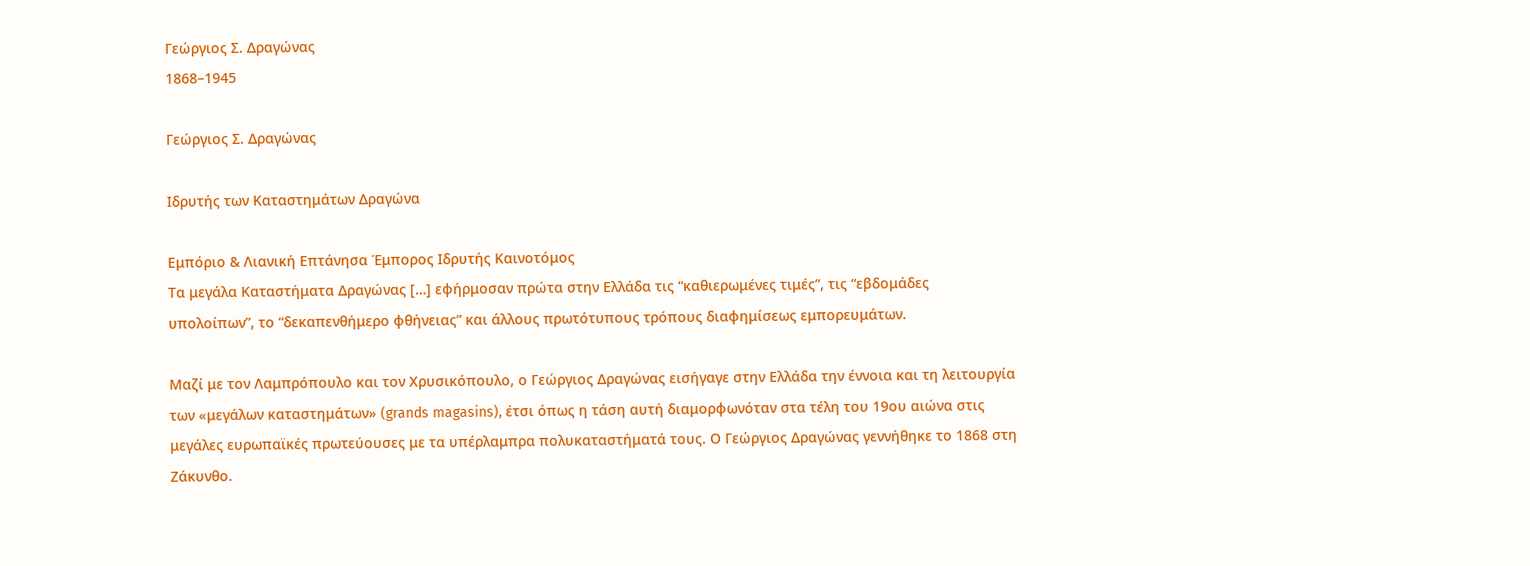Γεώργιος Σ. Δραγώνας
1868–1945

Γεώργιος Σ. Δραγώνας

Ιδρυτής των Καταστημάτων Δραγώνα

Εμπόριο & Λιανική Επτάνησα Έμπορος Ιδρυτής Καινοτόμος
Τα μεγάλα Καταστήματα Δραγώνας […] εφήρμοσαν πρώτα στην Ελλάδα τις “καθιερωμένες τιμές”, τις “εβδομάδες υπολοίπων”, το “δεκαπενθήμερο φθήνειας” και άλλους πρωτότυπους τρόπους διαφημίσεως εμπορευμάτων.

Μαζί με τον Λαμπρόπουλο και τον Χρυσικόπουλο, ο Γεώργιος Δραγώνας εισήγαγε στην Ελλάδα την έννοια και τη λειτουργία των «μεγάλων καταστημάτων» (grands magasins), έτσι όπως η τάση αυτή διαμορφωνόταν στα τέλη του 19ου αιώνα στις μεγάλες ευρωπαϊκές πρωτεύουσες με τα υπέρλαμπρα πολυκαταστήματά τους. Ο Γεώργιος Δραγώνας γεννήθηκε το 1868 στη Ζάκυνθο.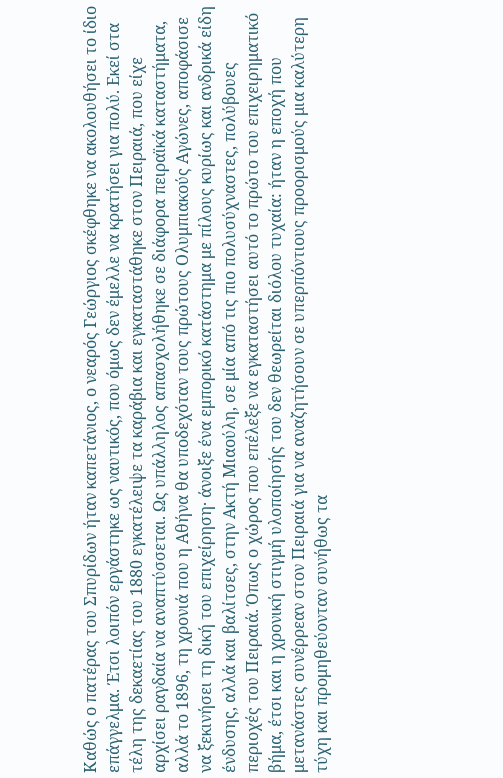Καθώς ο πατέρας του Σπυρίδων ήταν καπετάνιος, ο νεαρός Γεώργιος σκέφθηκε να ακολουθήσει το ίδιο επάγγελμα. Έτσι λοιπόν εργάστηκε ως ναυτικός, που όμως δεν έμελλε να κρατήσει για πολύ. Εκεί στα τέλη της δεκαετίας του 1880 εγκατέλειψε τα καράβια και εγκαταστάθηκε στον Πειραιά, που είχε αρχίσει ραγδαία να αναπτύσσεται. Ως υπάλληλος απασχολήθηκε σε διάφορα πειραϊκά καταστήματα, αλλά το 1896, τη χρονιά που η Αθήνα θα υποδεχόταν τους πρώτους Ολυμπιακούς Αγώνες, αποφάσισε να ξεκινήσει τη δική του επιχείρηση· άνοιξε ένα εμπορικό κατάστημα με πίλους κυρίως και ανδρικά είδη ένδυσης, αλλά και βαλίτσες, στην Ακτή Μιαούλη, σε μία από τις πιο πολυσύχναστες, πολύβουες περιοχές του Πειραιά. Όπως ο χώρος που επέλεξε να εγκαταστήσει αυτό το πρώτο του επιχειρηματικό βήμα, έτσι και η χρονική στιγμή υλοποίησής του δεν θεωρείται διόλου τυχαία: ήταν η εποχή που μετανάστες συνέρρεαν στον Πειραιά για να αναζητήσουν σε υπερπόντιους προορισμούς μια καλύτερη τύχη και προμηθεύονταν συνήθως τα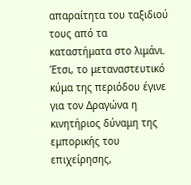απαραίτητα του ταξιδιού τους από τα καταστήματα στο λιμάνι. Έτσι, το μεταναστευτικό κύμα της περιόδου έγινε για τον Δραγώνα η κινητήριος δύναμη της εμπορικής του επιχείρησης,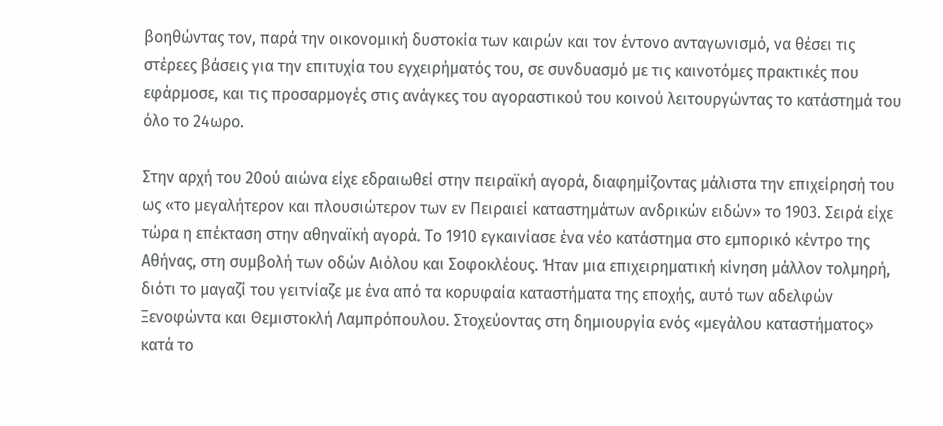βοηθώντας τον, παρά την οικονομική δυστοκία των καιρών και τον έντονο ανταγωνισμό, να θέσει τις στέρεες βάσεις για την επιτυχία του εγχειρήματός του, σε συνδυασμό με τις καινοτόμες πρακτικές που εφάρμοσε, και τις προσαρμογές στις ανάγκες του αγοραστικού του κοινού λειτουργώντας το κατάστημά του όλο το 24ωρο.

Στην αρχή του 20ού αιώνα είχε εδραιωθεί στην πειραϊκή αγορά, διαφημίζοντας μάλιστα την επιχείρησή του ως «το μεγαλήτερον και πλουσιώτερον των εν Πειραιεί καταστημάτων ανδρικών ειδών» το 1903. Σειρά είχε τώρα η επέκταση στην αθηναϊκή αγορά. Το 1910 εγκαινίασε ένα νέο κατάστημα στο εμπορικό κέντρο της Αθήνας, στη συμβολή των οδών Αιόλου και Σοφοκλέους. Ήταν μια επιχειρηματική κίνηση μάλλον τολμηρή, διότι το μαγαζί του γειτνίαζε με ένα από τα κορυφαία καταστήματα της εποχής, αυτό των αδελφών Ξενοφώντα και Θεμιστοκλή Λαμπρόπουλου. Στοχεύοντας στη δημιουργία ενός «μεγάλου καταστήματος» κατά το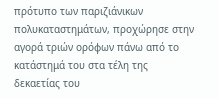πρότυπο των παριζιάνικων πολυκαταστημάτων, προχώρησε στην αγορά τριών ορόφων πάνω από το κατάστημά του στα τέλη της δεκαετίας του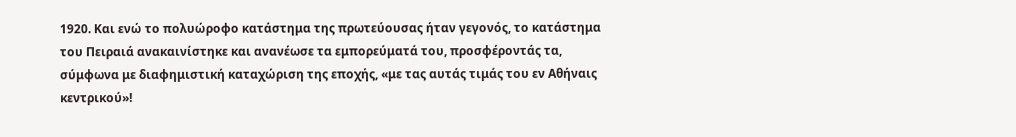1920. Και ενώ το πολυώροφο κατάστημα της πρωτεύουσας ήταν γεγονός, το κατάστημα του Πειραιά ανακαινίστηκε και ανανέωσε τα εμπορεύματά του, προσφέροντάς τα, σύμφωνα με διαφημιστική καταχώριση της εποχής, «με τας αυτάς τιμάς του εν Αθήναις κεντρικού»!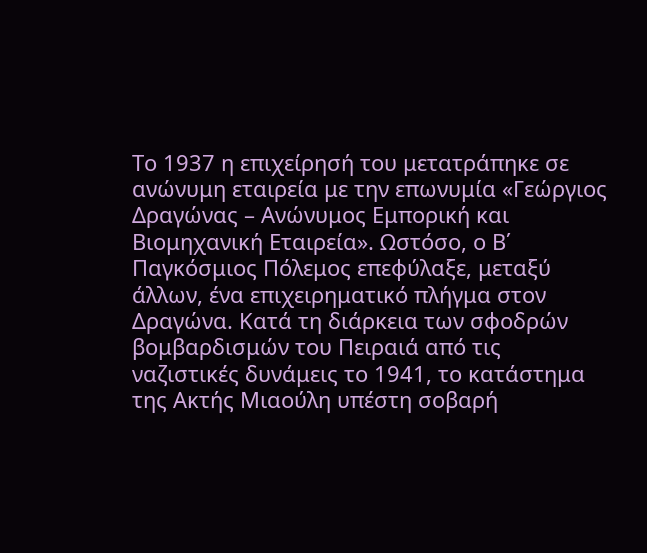Το 1937 η επιχείρησή του μετατράπηκε σε ανώνυμη εταιρεία με την επωνυμία «Γεώργιος Δραγώνας – Ανώνυμος Εμπορική και Βιομηχανική Εταιρεία». Ωστόσο, ο Β΄ Παγκόσμιος Πόλεμος επεφύλαξε, μεταξύ άλλων, ένα επιχειρηματικό πλήγμα στον Δραγώνα. Κατά τη διάρκεια των σφοδρών βομβαρδισμών του Πειραιά από τις ναζιστικές δυνάμεις το 1941, το κατάστημα της Ακτής Μιαούλη υπέστη σοβαρή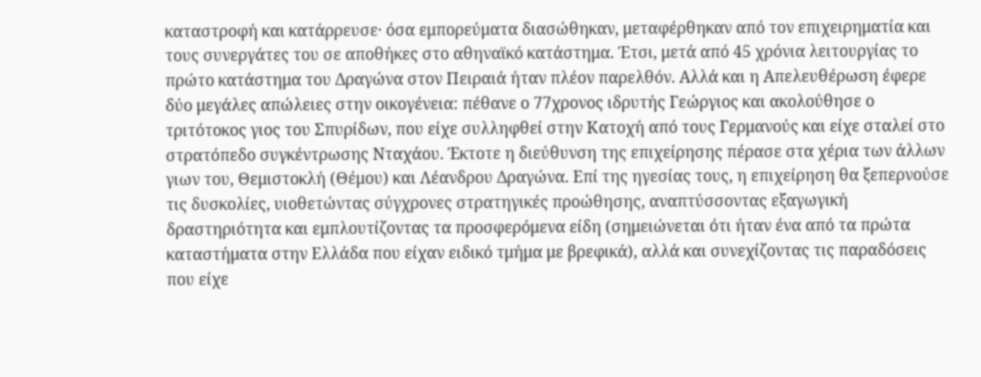καταστροφή και κατάρρευσε· όσα εμπορεύματα διασώθηκαν, μεταφέρθηκαν από τον επιχειρηματία και τους συνεργάτες του σε αποθήκες στο αθηναϊκό κατάστημα. Έτσι, μετά από 45 χρόνια λειτουργίας το πρώτο κατάστημα του Δραγώνα στον Πειραιά ήταν πλέον παρελθόν. Αλλά και η Απελευθέρωση έφερε δύο μεγάλες απώλειες στην οικογένεια: πέθανε ο 77χρονος ιδρυτής Γεώργιος και ακολούθησε ο τριτότοκος γιος του Σπυρίδων, που είχε συλληφθεί στην Κατοχή από τους Γερμανούς και είχε σταλεί στο στρατόπεδο συγκέντρωσης Νταχάου. Έκτοτε η διεύθυνση της επιχείρησης πέρασε στα χέρια των άλλων γιων του, Θεμιστοκλή (Θέμου) και Λέανδρου Δραγώνα. Επί της ηγεσίας τους, η επιχείρηση θα ξεπερνούσε τις δυσκολίες, υιοθετώντας σύγχρονες στρατηγικές προώθησης, αναπτύσσοντας εξαγωγική δραστηριότητα και εμπλουτίζοντας τα προσφερόμενα είδη (σημειώνεται ότι ήταν ένα από τα πρώτα καταστήματα στην Ελλάδα που είχαν ειδικό τμήμα με βρεφικά), αλλά και συνεχίζοντας τις παραδόσεις που είχε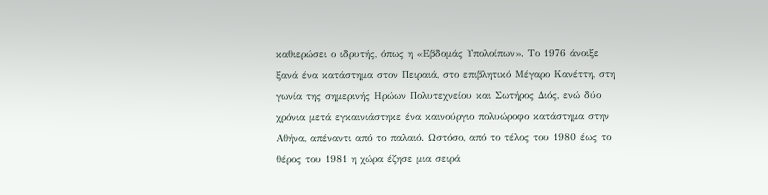καθιερώσει ο ιδρυτής, όπως η «Εβδομάς Υπολοίπων». Το 1976 άνοιξε ξανά ένα κατάστημα στον Πειραιά, στο επιβλητικό Μέγαρο Κανέττη, στη γωνία της σημερινής Ηρώων Πολυτεχνείου και Σωτήρος Διός, ενώ δύο χρόνια μετά εγκαινιάστηκε ένα καινούργιο πολυώροφο κατάστημα στην Αθήνα, απέναντι από το παλαιό. Ωστόσο, από το τέλος του 1980 έως το θέρος του 1981 η χώρα έζησε μια σειρά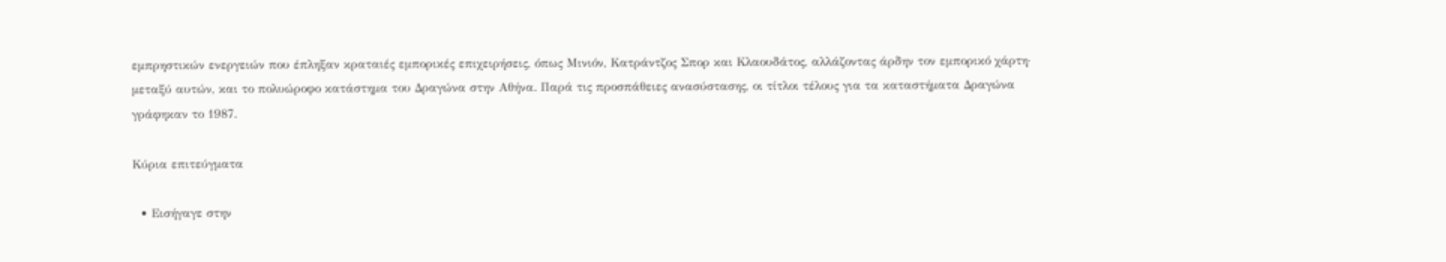εμπρηστικών ενεργειών που έπληξαν κραταιές εμπορικές επιχειρήσεις, όπως Μινιόν, Κατράντζος Σπορ και Κλαουδάτος, αλλάζοντας άρδην τον εμπορικό χάρτη· μεταξύ αυτών, και το πολυώροφο κατάστημα του Δραγώνα στην Αθήνα. Παρά τις προσπάθειες ανασύστασης, οι τίτλοι τέλους για τα καταστήματα Δραγώνα γράφηκαν το 1987.

Κύρια επιτεύγματα

  • Εισήγαγε στην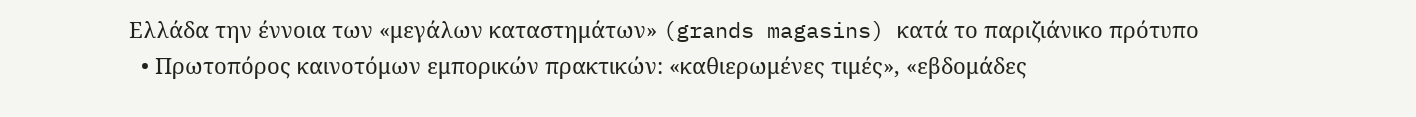Ελλάδα την έννοια των «μεγάλων καταστημάτων» (grands magasins) κατά το παριζιάνικο πρότυπο
  • Πρωτοπόρος καινοτόμων εμπορικών πρακτικών: «καθιερωμένες τιμές», «εβδομάδες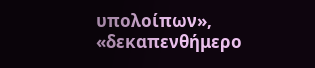υπολοίπων», «δεκαπενθήμερο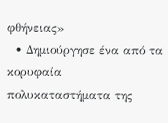φθήνειας»
  • Δημιούργησε ένα από τα κορυφαία πολυκαταστήματα της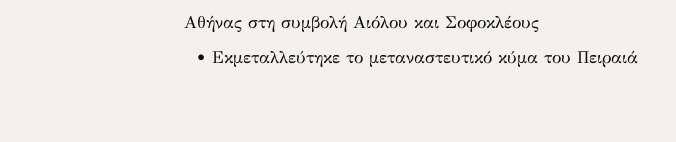Αθήνας στη συμβολή Αιόλου και Σοφοκλέους
  • Εκμεταλλεύτηκε το μεταναστευτικό κύμα του Πειραιά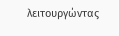λειτουργώντας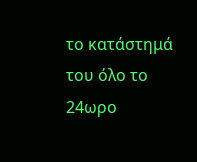το κατάστημά του όλο το 24ωρο